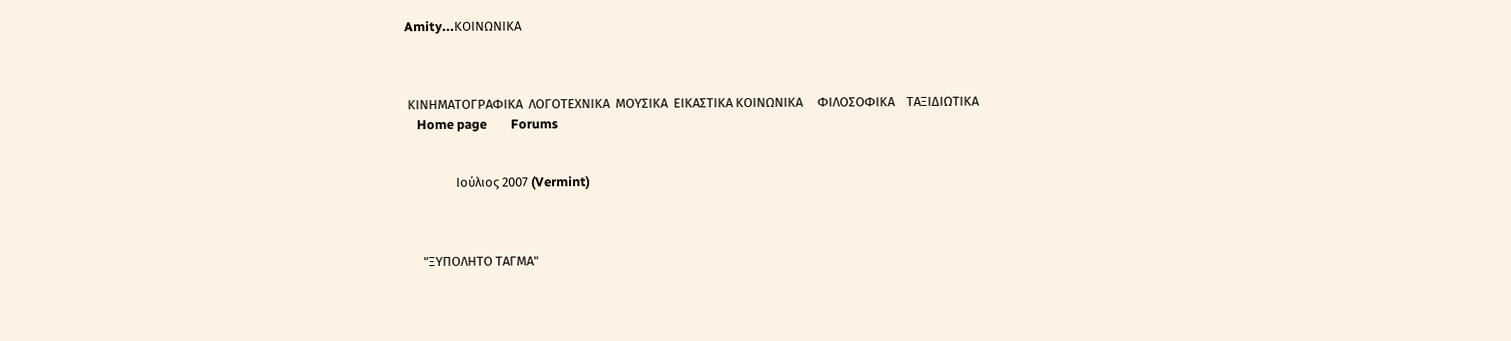Amity...ΚΟΙΝΩΝΙΚΑ



 ΚΙΝΗΜΑΤΟΓΡΑΦΙΚΑ  ΛΟΓΟΤΕΧΝΙΚΑ  ΜΟΥΣΙΚΑ  ΕΙΚΑΣΤΙΚΑ ΚΟΙΝΩΝΙΚΑ     ΦΙΛΟΣΟΦΙΚΑ    ΤΑΞΙΔΙΩΤΙΚΑ
    Home page        Forums


                 Ιούλιος 2007 (Vermint)



      "ΞΥΠΟΛΗΤΟ ΤΑΓΜΑ"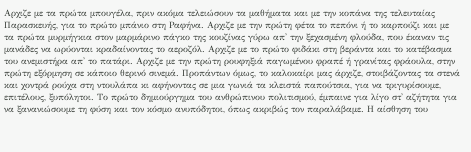Αρχιζε με τα πρώτα μπουγέλα, πριν ακόμα τελειώσουν τα μαθήματα και με την κοπάνα της τελευταίας Παρασκευής, για το πρώτο μπάνιο στη Ραφήνα. Αρχιζε με την πρώτη φέτα το πεπόνι ή το καρπούζι και με τα πρώτα μυρμήγκια στον μαρμάρινο πάγκο της κουζίνας γύρω απ' την ξεχασμένη φλούδα, που έκαναν τις μανάδες να ωρύονται κραδαίνοντας το αεροζόλ. Αρχιζε με το πρώτο φιδάκι στη βεράντα και το κατέβασμα του ανεμιστήρα απ' το πατάρι. Αρχιζε με την πρώτη ρουφηξιά παγωμένου φραπέ ή γρανίτας φράουλα, στην πρώτη εξόρμηση σε κάποιο θερινό σινεμά. Προπάντων όμως, το καλοκαίρι μας άρχιζε, στοιβάζοντας τα στενά και χοντρά ρούχα στη ντουλάπα κι αφήνοντας σε μια γωνιά τα κλειστά παπούτσια, για να τριγυρίσουμε, επιτέλους, ξυπόλητοι. Το πρώτο δημιούργημα του ανθρώπινου πολιτισμού, έμπαινε για λίγο στ' αζήτητα για να ξανανιώσουμε τη φύση και τον κόσμο ανυπόδητοι, όπως ακριβώς τον παραλάβαμε. Η αίσθηση του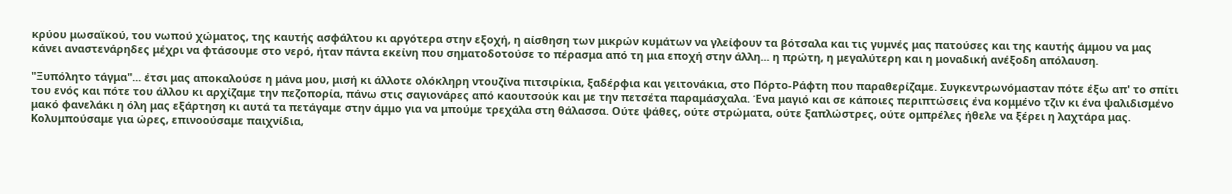κρύου μωσαϊκού, του νωπού χώματος, της καυτής ασφάλτου κι αργότερα στην εξοχή, η αίσθηση των μικρών κυμάτων να γλείφουν τα βότσαλα και τις γυμνές μας πατούσες και της καυτής άμμου να μας κάνει αναστενάρηδες μέχρι να φτάσουμε στο νερό, ήταν πάντα εκείνη που σηματοδοτούσε το πέρασμα από τη μια εποχή στην άλλη... η πρώτη, η μεγαλύτερη και η μοναδική ανέξοδη απόλαυση.

"Ξυπόλητο τάγμα"... έτσι μας αποκαλούσε η μάνα μου, μισή κι άλλοτε ολόκληρη ντουζίνα πιτσιρίκια, ξαδέρφια και γειτονάκια, στο Πόρτο-Ράφτη που παραθερίζαμε. Συγκεντρωνόμασταν πότε έξω απ' το σπίτι του ενός και πότε του άλλου κι αρχίζαμε την πεζοπορία, πάνω στις σαγιονάρες από καουτσούκ και με την πετσέτα παραμάσχαλα. Ένα μαγιό και σε κάποιες περιπτώσεις ένα κομμένο τζιν κι ένα ψαλιδισμένο μακό φανελάκι η όλη μας εξάρτηση κι αυτά τα πετάγαμε στην άμμο για να μπούμε τρεχάλα στη θάλασσα. Ούτε ψάθες, ούτε στρώματα, ούτε ξαπλώστρες, ούτε ομπρέλες ήθελε να ξέρει η λαχτάρα μας. Κολυμπούσαμε για ώρες, επινοούσαμε παιχνίδια,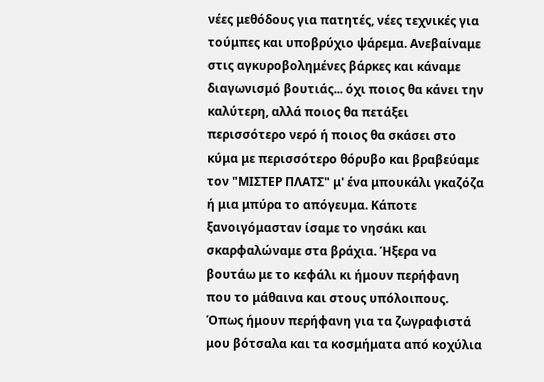νέες μεθόδους για πατητές, νέες τεχνικές για τούμπες και υποβρύχιο ψάρεμα. Ανεβαίναμε στις αγκυροβολημένες βάρκες και κάναμε διαγωνισμό βουτιάς... όχι ποιος θα κάνει την καλύτερη, αλλά ποιος θα πετάξει περισσότερο νερό ή ποιος θα σκάσει στο κύμα με περισσότερο θόρυβο και βραβεύαμε τον "ΜΙΣΤΕΡ ΠΛΑΤΣ" μ' ένα μπουκάλι γκαζόζα ή μια μπύρα το απόγευμα. Κάποτε ξανοιγόμασταν ίσαμε το νησάκι και σκαρφαλώναμε στα βράχια. Ήξερα να βουτάω με το κεφάλι κι ήμουν περήφανη που το μάθαινα και στους υπόλοιπους. Όπως ήμουν περήφανη για τα ζωγραφιστά μου βότσαλα και τα κοσμήματα από κοχύλια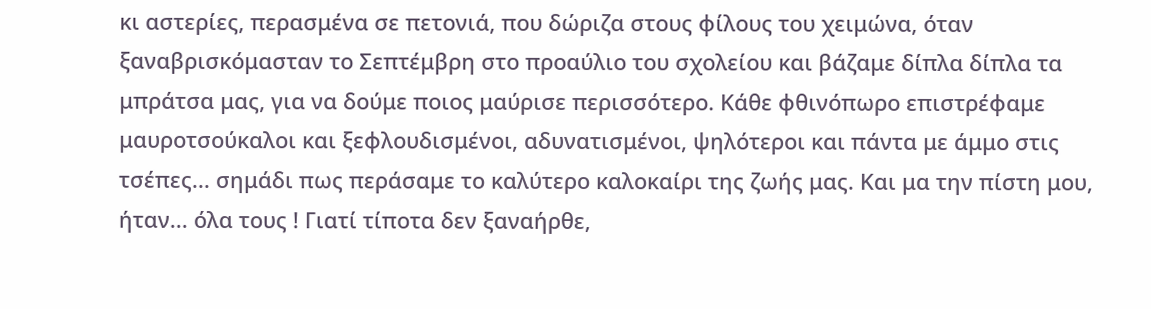κι αστερίες, περασμένα σε πετονιά, που δώριζα στους φίλους του χειμώνα, όταν ξαναβρισκόμασταν το Σεπτέμβρη στο προαύλιο του σχολείου και βάζαμε δίπλα δίπλα τα μπράτσα μας, για να δούμε ποιος μαύρισε περισσότερο. Κάθε φθινόπωρο επιστρέφαμε μαυροτσούκαλοι και ξεφλουδισμένοι, αδυνατισμένοι, ψηλότεροι και πάντα με άμμο στις τσέπες... σημάδι πως περάσαμε το καλύτερο καλοκαίρι της ζωής μας. Και μα την πίστη μου, ήταν... όλα τους ! Γιατί τίποτα δεν ξαναήρθε,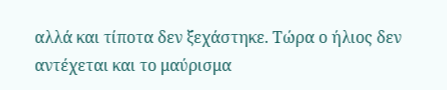αλλά και τίποτα δεν ξεχάστηκε. Τώρα ο ήλιος δεν αντέχεται και το μαύρισμα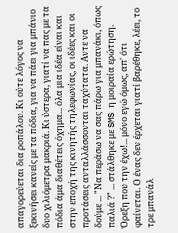απαγορεύεται δια ροπάλου. Κι ούτε λόγος να ξεκινήσει κανείς με τα πόδια, για να πάει για μπάνιο δυο χιλιόμετρα μακριά. Κι ύστερα, γιατί να πας με τα πόδια άμα διαθέτεις όχημα... όλα μια ιδέα είναι και στην εποχή της κινητής τηλεφωνίας, οι ιδέες και οι προτάσεις ανταλλάσσονται ταχύτατα. Αντε να δούμε ... "Να περάσω να σας πάρω για μπανάκι, όπως παλιά ?" ... στάλθηκε με SMS η μοιραία ερώτηση. Όρεξη που την έχω!... μόνο εγώ όμως, απ' ότι φαίνεται. Ο ένας δεν έρχεται γιατί βαρέθηκε, λέει, το τρε μπανάλ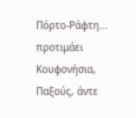Πόρτο-Ράφτη... προτιμάει Κουφονήσια, Παξούς, άντε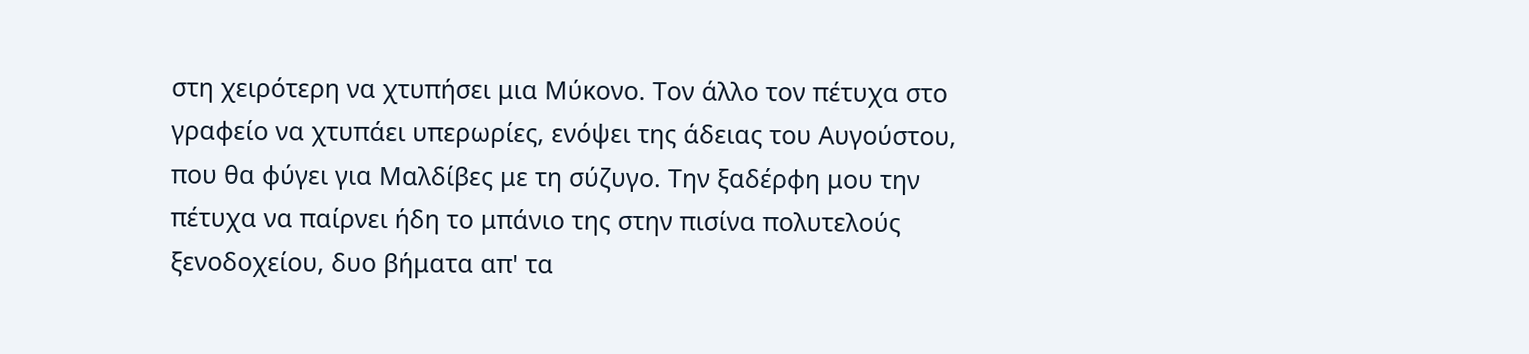στη χειρότερη να χτυπήσει μια Μύκονο. Τον άλλο τον πέτυχα στο γραφείο να χτυπάει υπερωρίες, ενόψει της άδειας του Αυγούστου, που θα φύγει για Μαλδίβες με τη σύζυγο. Την ξαδέρφη μου την πέτυχα να παίρνει ήδη το μπάνιο της στην πισίνα πολυτελούς ξενοδοχείου, δυο βήματα απ' τα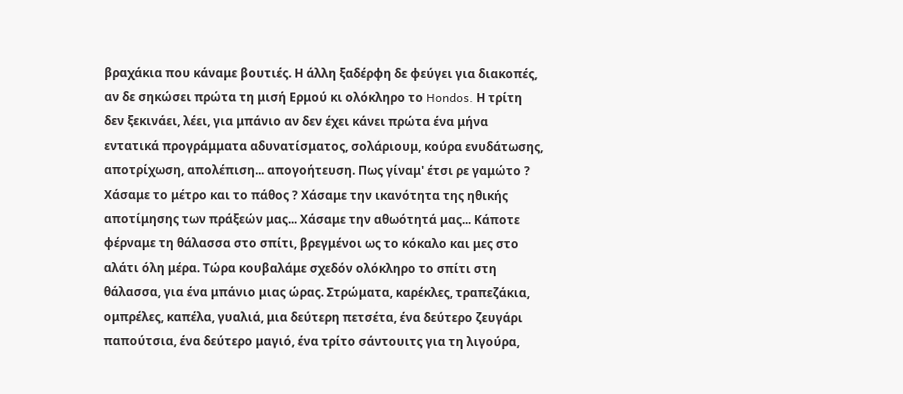βραχάκια που κάναμε βουτιές. Η άλλη ξαδέρφη δε φεύγει για διακοπές, αν δε σηκώσει πρώτα τη μισή Ερμού κι ολόκληρο το Hondos. Η τρίτη δεν ξεκινάει, λέει, για μπάνιο αν δεν έχει κάνει πρώτα ένα μήνα εντατικά προγράμματα αδυνατίσματος, σολάριουμ, κούρα ενυδάτωσης, αποτρίχωση, απολέπιση... απογοήτευση. Πως γίναμ' έτσι ρε γαμώτο ? Χάσαμε το μέτρο και το πάθος ? Χάσαμε την ικανότητα της ηθικής αποτίμησης των πράξεών μας... Χάσαμε την αθωότητά μας... Κάποτε φέρναμε τη θάλασσα στο σπίτι, βρεγμένοι ως το κόκαλο και μες στο αλάτι όλη μέρα. Τώρα κουβαλάμε σχεδόν ολόκληρο το σπίτι στη θάλασσα, για ένα μπάνιο μιας ώρας. Στρώματα, καρέκλες, τραπεζάκια, ομπρέλες, καπέλα, γυαλιά, μια δεύτερη πετσέτα, ένα δεύτερο ζευγάρι παπούτσια, ένα δεύτερο μαγιό, ένα τρίτο σάντουιτς για τη λιγούρα,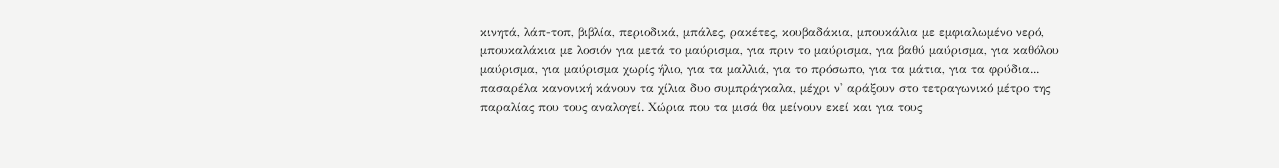κινητά, λάπ-τοπ, βιβλία, περιοδικά, μπάλες, ρακέτες, κουβαδάκια, μπουκάλια με εμφιαλωμένο νερό, μπουκαλάκια με λοσιόν για μετά το μαύρισμα, για πριν το μαύρισμα, για βαθύ μαύρισμα, για καθόλου μαύρισμα, για μαύρισμα χωρίς ήλιο, για τα μαλλιά, για το πρόσωπο, για τα μάτια, για τα φρύδια... πασαρέλα κανονική κάνουν τα χίλια δυο συμπράγκαλα, μέχρι ν' αράξουν στο τετραγωνικό μέτρο της παραλίας που τους αναλογεί. Χώρια που τα μισά θα μείνουν εκεί και για τους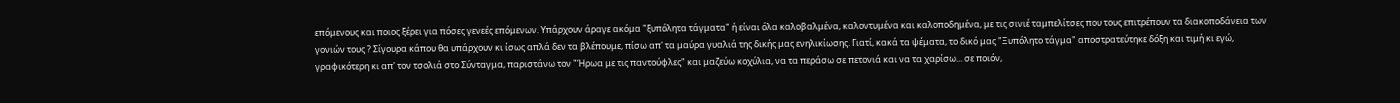επόμενους και ποιος ξέρει για πόσες γενεές επόμενων. Υπάρχουν άραγε ακόμα "ξυπόλητα τάγματα" ή είναι όλα καλοβαλμένα, καλοντυμένα και καλοποδημένα, με τις σινιέ ταμπελίτσες που τους επιτρέπουν τα διακοποδάνεια των γονιών τους ? Σίγουρα κάπου θα υπάρχουν κι ίσως απλά δεν τα βλέπουμε, πίσω απ' τα μαύρα γυαλιά της δικής μας ενηλικίωσης. Γιατί, κακά τα ψέματα, το δικό μας "Ξυπόλητο τάγμα" αποστρατεύτηκε δόξη και τιμή κι εγώ, γραφικότερη κι απ' τον τσολιά στο Σύνταγμα, παριστάνω τον "Ήρωα με τις παντούφλες" και μαζεύω κοχύλια, να τα περάσω σε πετονιά και να τα χαρίσω... σε ποιόν,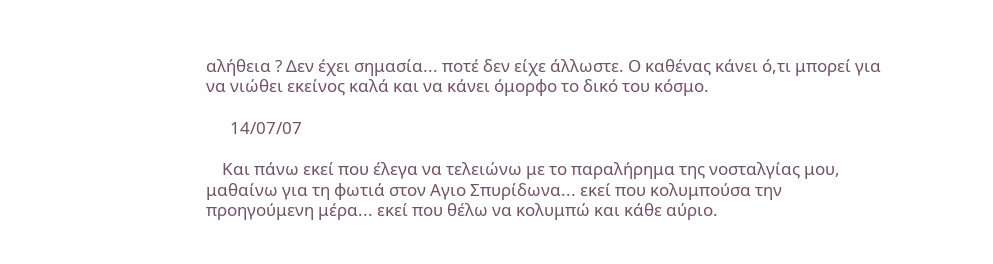αλήθεια ? Δεν έχει σημασία... ποτέ δεν είχε άλλωστε. Ο καθένας κάνει ό,τι μπορεί για να νιώθει εκείνος καλά και να κάνει όμορφο το δικό του κόσμο.

      14/07/07

    Και πάνω εκεί που έλεγα να τελειώνω με το παραλήρημα της νοσταλγίας μου, μαθαίνω για τη φωτιά στον Aγιο Σπυρίδωνα... εκεί που κολυμπούσα την προηγούμενη μέρα... εκεί που θέλω να κολυμπώ και κάθε αύριο.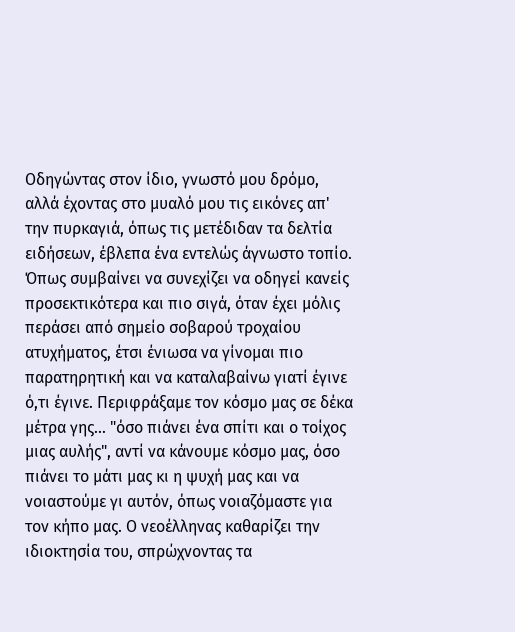Οδηγώντας στον ίδιο, γνωστό μου δρόμο, αλλά έχοντας στο μυαλό μου τις εικόνες απ' την πυρκαγιά, όπως τις μετέδιδαν τα δελτία ειδήσεων, έβλεπα ένα εντελώς άγνωστο τοπίο. Όπως συμβαίνει να συνεχίζει να οδηγεί κανείς προσεκτικότερα και πιο σιγά, όταν έχει μόλις περάσει από σημείο σοβαρού τροχαίου ατυχήματος, έτσι ένιωσα να γίνομαι πιο παρατηρητική και να καταλαβαίνω γιατί έγινε ό,τι έγινε. Περιφράξαμε τον κόσμο μας σε δέκα μέτρα γης... "όσο πιάνει ένα σπίτι και ο τοίχος μιας αυλής", αντί να κάνουμε κόσμο μας, όσο πιάνει το μάτι μας κι η ψυχή μας και να νοιαστούμε γι αυτόν, όπως νοιαζόμαστε για τον κήπο μας. Ο νεοέλληνας καθαρίζει την ιδιοκτησία του, σπρώχνοντας τα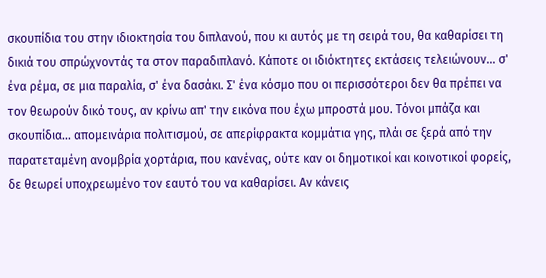σκουπίδια του στην ιδιοκτησία του διπλανού, που κι αυτός με τη σειρά του, θα καθαρίσει τη δικιά του σπρώχνοντάς τα στον παραδιπλανό. Κάποτε οι ιδιόκτητες εκτάσεις τελειώνουν... σ' ένα ρέμα, σε μια παραλία, σ' ένα δασάκι. Σ' ένα κόσμο που οι περισσότεροι δεν θα πρέπει να τον θεωρούν δικό τους, αν κρίνω απ' την εικόνα που έχω μπροστά μου. Τόνοι μπάζα και σκουπίδια... απομεινάρια πολιτισμού, σε απερίφρακτα κομμάτια γης, πλάι σε ξερά από την παρατεταμένη ανομβρία χορτάρια, που κανένας, ούτε καν οι δημοτικοί και κοινοτικοί φορείς, δε θεωρεί υποχρεωμένο τον εαυτό του να καθαρίσει. Αν κάνεις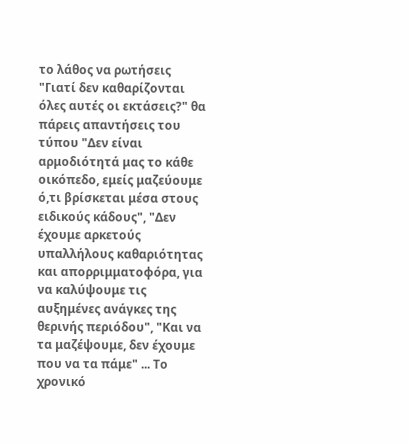το λάθος να ρωτήσεις "Γιατί δεν καθαρίζονται όλες αυτές οι εκτάσεις?" θα πάρεις απαντήσεις του τύπου "Δεν είναι αρμοδιότητά μας το κάθε οικόπεδο, εμείς μαζεύουμε ό,τι βρίσκεται μέσα στους ειδικούς κάδους", "Δεν έχουμε αρκετούς υπαλλήλους καθαριότητας και απορριμματοφόρα, για να καλύψουμε τις αυξημένες ανάγκες της θερινής περιόδου", "Και να τα μαζέψουμε, δεν έχουμε που να τα πάμε" ... Το χρονικό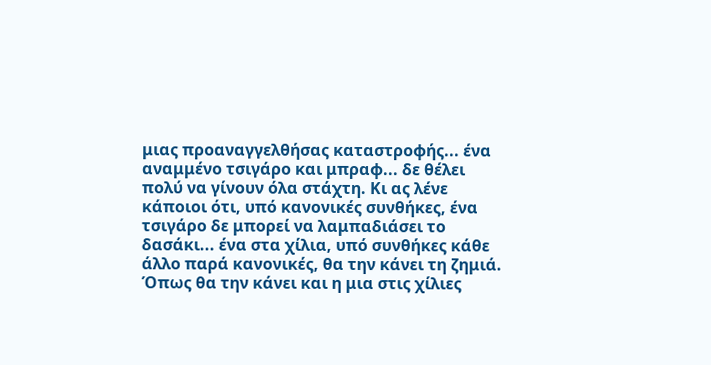μιας προαναγγελθήσας καταστροφής... ένα αναμμένο τσιγάρο και μπραφ... δε θέλει πολύ να γίνουν όλα στάχτη. Κι ας λένε κάποιοι ότι, υπό κανονικές συνθήκες, ένα τσιγάρο δε μπορεί να λαμπαδιάσει το δασάκι... ένα στα χίλια, υπό συνθήκες κάθε άλλο παρά κανονικές, θα την κάνει τη ζημιά. Όπως θα την κάνει και η μια στις χίλιες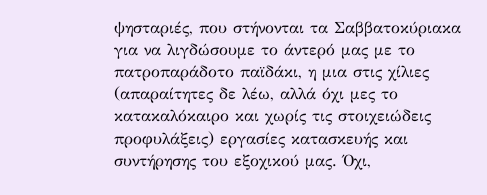ψησταριές, που στήνονται τα Σαββατοκύριακα για να λιγδώσουμε το άντερό μας με το πατροπαράδοτο παϊδάκι, η μια στις χίλιες (απαραίτητες δε λέω, αλλά όχι μες το κατακαλόκαιρο και χωρίς τις στοιχειώδεις προφυλάξεις) εργασίες κατασκευής και συντήρησης του εξοχικού μας. Όχι,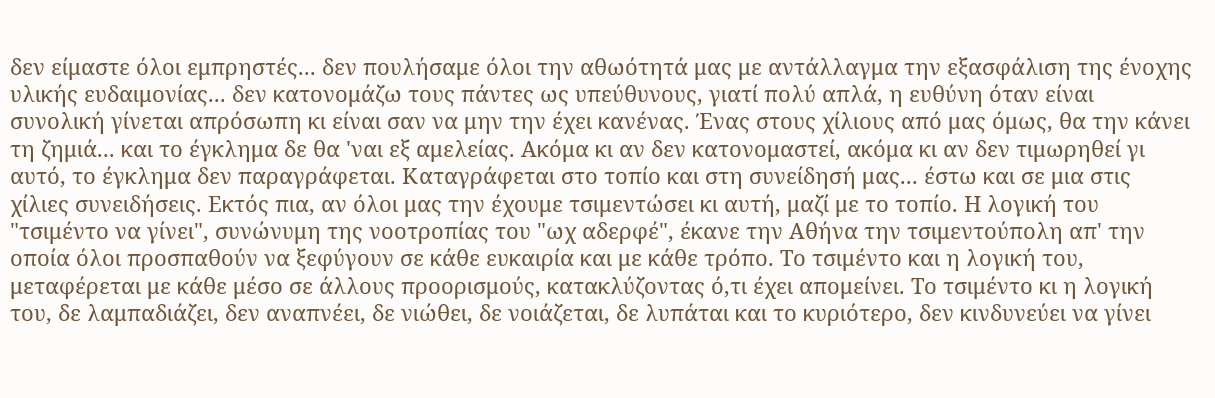δεν είμαστε όλοι εμπρηστές... δεν πουλήσαμε όλοι την αθωότητά μας με αντάλλαγμα την εξασφάλιση της ένοχης υλικής ευδαιμονίας... δεν κατονομάζω τους πάντες ως υπεύθυνους, γιατί πολύ απλά, η ευθύνη όταν είναι συνολική γίνεται απρόσωπη κι είναι σαν να μην την έχει κανένας. Ένας στους χίλιους από μας όμως, θα την κάνει τη ζημιά... και το έγκλημα δε θα 'ναι εξ αμελείας. Ακόμα κι αν δεν κατονομαστεί, ακόμα κι αν δεν τιμωρηθεί γι αυτό, το έγκλημα δεν παραγράφεται. Καταγράφεται στο τοπίο και στη συνείδησή μας... έστω και σε μια στις χίλιες συνειδήσεις. Εκτός πια, αν όλοι μας την έχουμε τσιμεντώσει κι αυτή, μαζί με το τοπίο. Η λογική του "τσιμέντο να γίνει", συνώνυμη της νοοτροπίας του "ωχ αδερφέ", έκανε την Αθήνα την τσιμεντούπολη απ' την οποία όλοι προσπαθούν να ξεφύγουν σε κάθε ευκαιρία και με κάθε τρόπο. Το τσιμέντο και η λογική του, μεταφέρεται με κάθε μέσο σε άλλους προορισμούς, κατακλύζοντας ό,τι έχει απομείνει. Το τσιμέντο κι η λογική του, δε λαμπαδιάζει, δεν αναπνέει, δε νιώθει, δε νοιάζεται, δε λυπάται και το κυριότερο, δεν κινδυνεύει να γίνει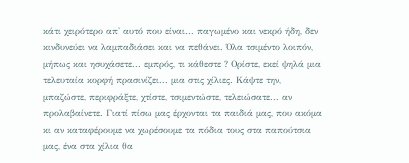κάτι χειρότερο απ' αυτό που είναι... παγωμένο και νεκρό ήδη, δεν κινδυνεύει να λαμπαδιάσει και να πεθάνει. Όλα τσιμέντο λοιπόν, μήπως και ησυχάσετε... εμπρός, τι κάθεστε ? Ορίστε, εκεί ψηλά μια τελευταία κορφή πρασινίζει... μια στις χίλιες. Κάψτε την, μπαζώστε, περιφράξτε, χτίστε, τσιμεντώστε, τελειώσατε... αν προλαβαίνετε. Γιατί πίσω μας έρχονται τα παιδιά μας, που ακόμα κι αν καταφέρουμε να χωρέσουμε τα πόδια τους στα παπούτσια μας, ένα στα χίλια θα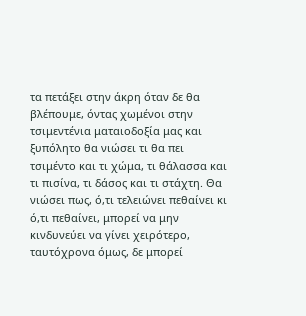τα πετάξει στην άκρη όταν δε θα βλέπουμε, όντας χωμένοι στην τσιμεντένια ματαιοδοξία μας και ξυπόλητο θα νιώσει τι θα πει τσιμέντο και τι χώμα, τι θάλασσα και τι πισίνα, τι δάσος και τι στάχτη. Θα νιώσει πως, ό,τι τελειώνει πεθαίνει κι ό,τι πεθαίνει, μπορεί να μην κινδυνεύει να γίνει χειρότερο, ταυτόχρονα όμως, δε μπορεί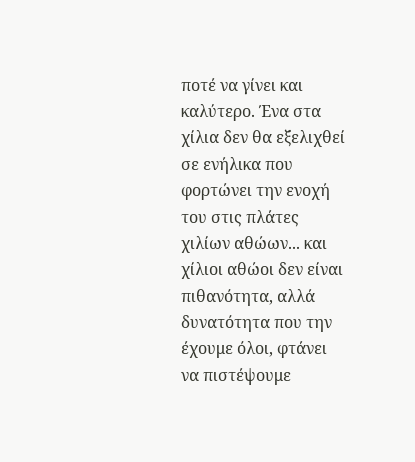ποτέ να γίνει και καλύτερο. Ένα στα χίλια δεν θα εξελιχθεί σε ενήλικα που φορτώνει την ενοχή του στις πλάτες χιλίων αθώων... και χίλιοι αθώοι δεν είναι πιθανότητα, αλλά δυνατότητα που την έχουμε όλοι, φτάνει να πιστέψουμε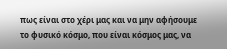πως είναι στο χέρι μας και να μην αφήσουμε το φυσικό κόσμο, που είναι κόσμος μας, να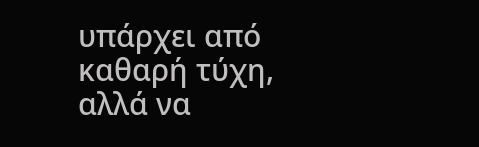υπάρχει από καθαρή τύχη, αλλά να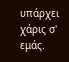υπάρχει χάρις σ' εμάς.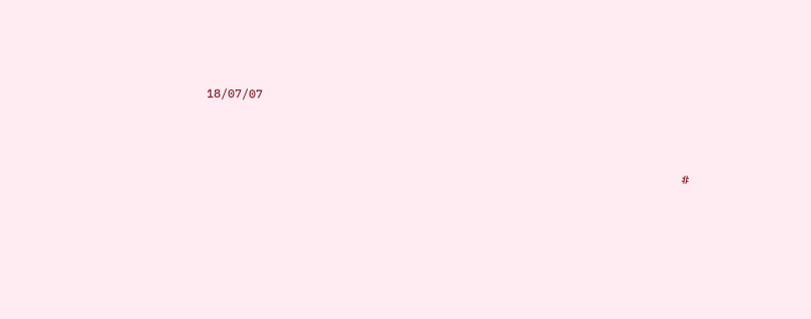18/07/07



                                                                    #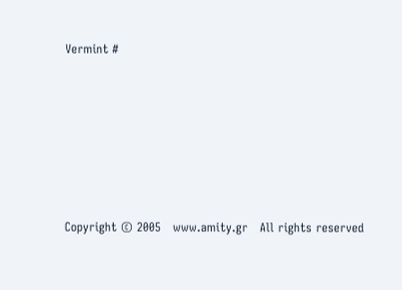Vermint #








Copyright © 2005   www.amity.gr   All rights reserved